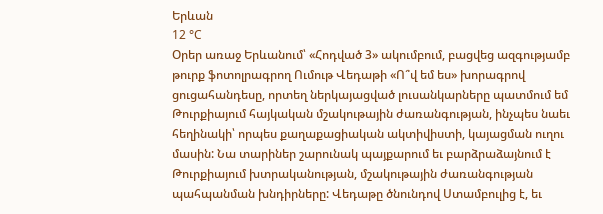Երևան
12 °C
Օրեր առաջ Երևանում՝ «Հոդված 3» ակումբում, բացվեց ազգությամբ թուրք ֆոտոլրագրող Ումութ Վեդաթի «Ո՞վ եմ ես» խորագրով ցուցահանդեսը, որտեղ ներկայացված լուսանկարները պատմում եմ Թուրքիայում հայկական մշակութային ժառանգության, ինչպես նաեւ հեղինակի՝ որպես քաղաքացիական ակտիվիստի, կայացման ուղու մասին: Նա տարիներ շարունակ պայքարում եւ բարձրաձայնում է Թուրքիայում խտրականության, մշակութային ժառանգության պահպանման խնդիրները: Վեդաթը ծնունդով Ստամբուլից է, եւ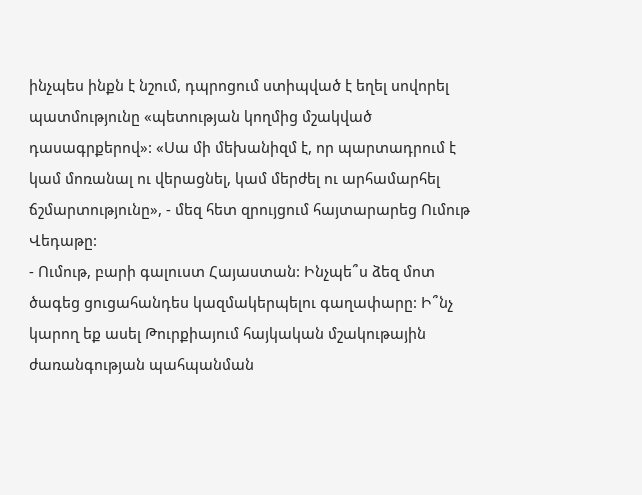ինչպես ինքն է նշում, դպրոցում ստիպված է եղել սովորել պատմությունը «պետության կողմից մշակված դասագրքերով»: «Սա մի մեխանիզմ է, որ պարտադրում է կամ մոռանալ ու վերացնել, կամ մերժել ու արհամարհել ճշմարտությունը», - մեզ հետ զրույցում հայտարարեց Ումութ Վեդաթը:
- Ումութ, բարի գալուստ Հայաստան: Ինչպե՞ս ձեզ մոտ ծագեց ցուցահանդես կազմակերպելու գաղափարը: Ի՞նչ կարող եք ասել Թուրքիայում հայկական մշակութային ժառանգության պահպանման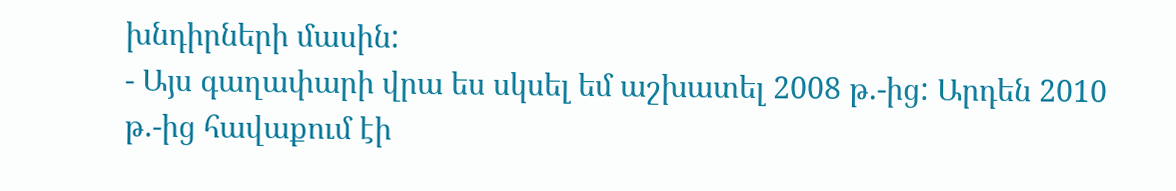խնդիրների մասին:
- Այս գաղափարի վրա ես սկսել եմ աշխատել 2008 թ.-ից: Արդեն 2010 թ.-ից հավաքում էի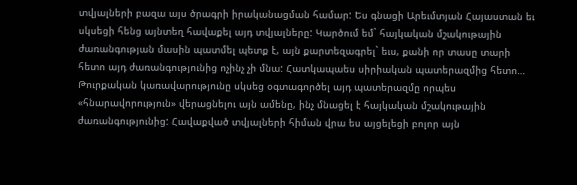տվյալների բազա այս ծրագրի իրականացման համար: Ես գնացի Արեւմտյան Հայաստան եւ սկսեցի հենց այնտեղ հավաքել այդ տվյալները: Կարծում եմ` հայկական մշակութային ժառանգության մասին պատմել պետք է, այն քարտեզագրել` եւս, քանի որ տասը տարի հետո այդ ժառանգությունից ոչինչ չի մնա: Հատկապաես սիրիական պատերազմից հետո… Թուրքական կառավարությունը սկսեց օգտագործել այդ պատերազմը որպես «հնարավորություն» վերացնելու այն ամենը, ինչ մնացել է հայկական մշակութային ժառանգությունից: Հավաքված տվյալների հիման վրա ես այցելեցի բոլոր այն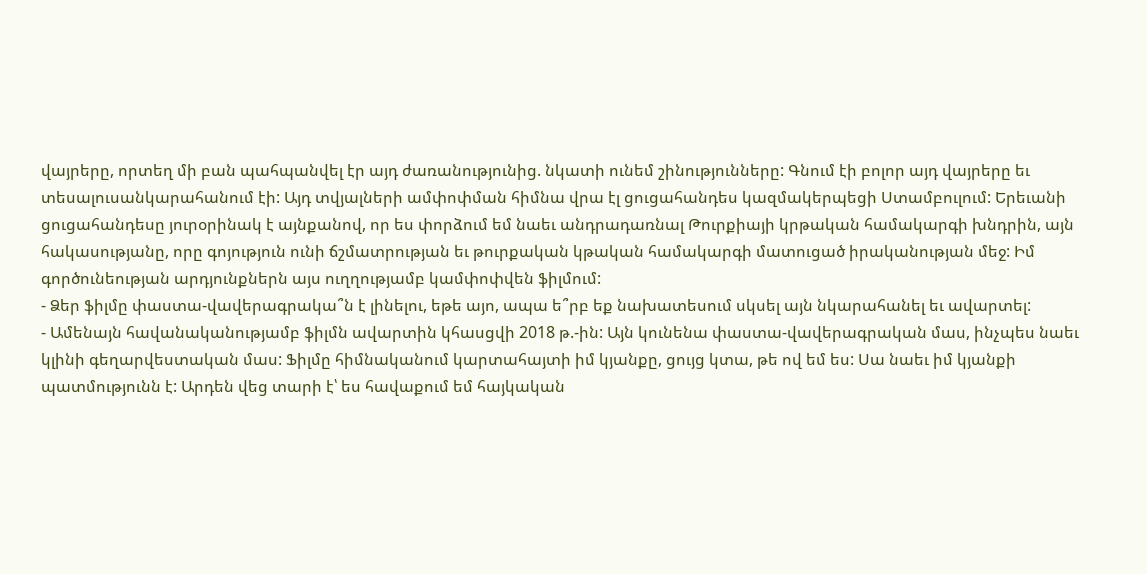վայրերը, որտեղ մի բան պահպանվել էր այդ ժառանությունից. նկատի ունեմ շինությունները: Գնում էի բոլոր այդ վայրերը եւ տեսալուսանկարահանում էի: Այդ տվյալների ամփոփման հիմնա վրա էլ ցուցահանդես կազմակերպեցի Ստամբուլում: Երեւանի ցուցահանդեսը յուրօրինակ է այնքանով, որ ես փորձում եմ նաեւ անդրադառնալ Թուրքիայի կրթական համակարգի խնդրին, այն հակասությանը, որը գոյություն ունի ճշմատրության եւ թուրքական կթական համակարգի մատուցած իրականության մեջ: Իմ գործունեության արդյունքներն այս ուղղությամբ կամփոփվեն ֆիլմում:
- Ձեր ֆիլմը փաստա-վավերագրակա՞ն է լինելու, եթե այո, ապա ե՞րբ եք նախատեսում սկսել այն նկարահանել եւ ավարտել:
- Ամենայն հավանականությամբ ֆիլմն ավարտին կհասցվի 2018 թ.-ին: Այն կունենա փաստա-վավերագրական մաս, ինչպես նաեւ կլինի գեղարվեստական մաս: Ֆիլմը հիմնականում կարտահայտի իմ կյանքը, ցույց կտա, թե ով եմ ես: Սա նաեւ իմ կյանքի պատմությունն է: Արդեն վեց տարի է՝ ես հավաքում եմ հայկական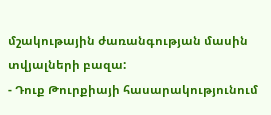մշակութային ժառանգության մասին տվյալների բազա:
- Դուք Թուրքիայի հասարակությունում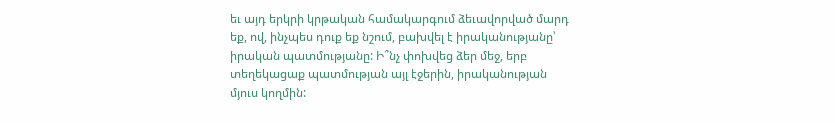եւ այդ երկրի կրթական համակարգում ձեւավորված մարդ եք, ով, ինչպես դուք եք նշում, բախվել է իրականությանը՝ իրական պատմությանը: Ի՞նչ փոխվեց ձեր մեջ, երբ տեղեկացաք պատմության այլ էջերին, իրականության մյուս կողմին: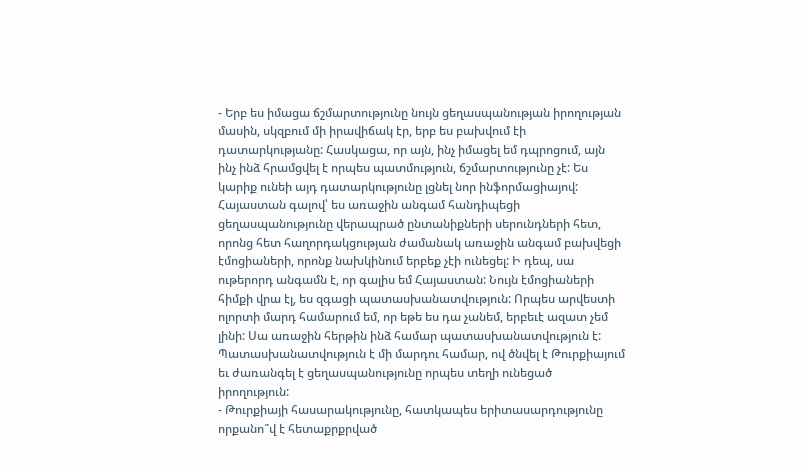- Երբ ես իմացա ճշմարտությունը նույն ցեղասպանության իրողության մասին, սկզբում մի իրավիճակ էր, երբ ես բախվում էի դատարկությանը: Հասկացա, որ այն, ինչ իմացել եմ դպրոցում, այն ինչ ինձ հրամցվել է որպես պատմություն, ճշմարտությունը չէ: Ես կարիք ունեի այդ դատարկությունը լցնել նոր ինֆորմացիայով: Հայաստան գալով՝ ես առաջին անգամ հանդիպեցի ցեղասպանությունը վերապրած ընտանիքների սերունդների հետ, որոնց հետ հաղորդակցության ժամանակ առաջին անգամ բախվեցի էմոցիաների, որոնք նախկինում երբեք չէի ունեցել: Ի դեպ, սա ութերորդ անգամն է, որ գալիս եմ Հայաստան: Նույն էմոցիաների հիմքի վրա էլ, ես զգացի պատասխանատվություն: Որպես արվեստի ոլորտի մարդ համարում եմ, որ եթե ես դա չանեմ, երբեւէ ազատ չեմ լինի: Սա առաջին հերթին ինձ համար պատասխանատվություն է: Պատասխանատվություն է մի մարդու համար, ով ծնվել է Թուրքիայում եւ ժառանգել է ցեղասպանությունը որպես տեղի ունեցած իրողություն:
- Թուրքիայի հասարակությունը, հատկապես երիտասարդությունը որքանո՞վ է հետաքրքրված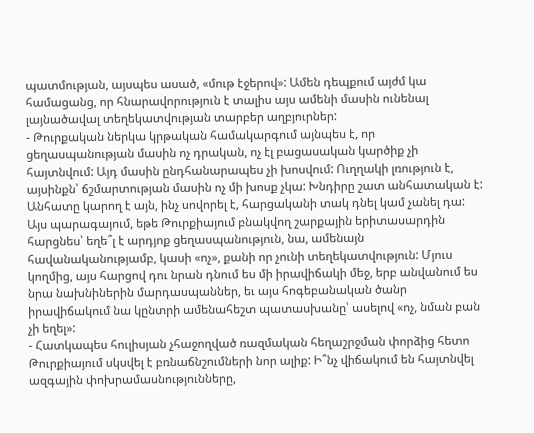պատմության, այսպես ասած, «մութ էջերով»: Ամեն դեպքում այժմ կա համացանց, որ հնարավորություն է տալիս այս ամենի մասին ունենալ լայնածավալ տեղեկատվության տարբեր աղբյուրներ:
- Թուրքական ներկա կրթական համակարգում այնպես է, որ ցեղասպանության մասին ոչ դրական, ոչ էլ բացասական կարծիք չի հայտնվում: Այդ մասին ընդհանարապես չի խոսվում: Ուղղակի լռություն է, այսինքն՝ ճշմարտության մասին ոչ մի խոսք չկա: Խնդիրը շատ անհատական է: Անհատը կարող է այն, ինչ սովորել է, հարցականի տակ դնել կամ չանել դա: Այս պարագայում, եթե Թուրքիայում բնակվող շարքային երիտասարդին հարցնես՝ եղե՞լ է արդյոք ցեղասպանություն, նա, ամենայն հավանականությամբ, կասի «ոչ», քանի որ չունի տեղեկատվություն: Մյուս կողմից, այս հարցով դու նրան դնում ես մի իրավիճակի մեջ, երբ անվանում ես նրա նախնիներին մարդասպաններ, եւ այս հոգեբանական ծանր իրավիճակում նա կընտրի ամենահեշտ պատասխանը՝ ասելով «ոչ, նման բան չի եղել»:
- Հատկապես հուլիսյան չհաջողված ռազմական հեղաշրջման փորձից հետո Թուրքիայում սկսվել է բռնաճնշումների նոր ալիք: Ի՞նչ վիճակում են հայտնվել ազգային փոխրամասնությունները,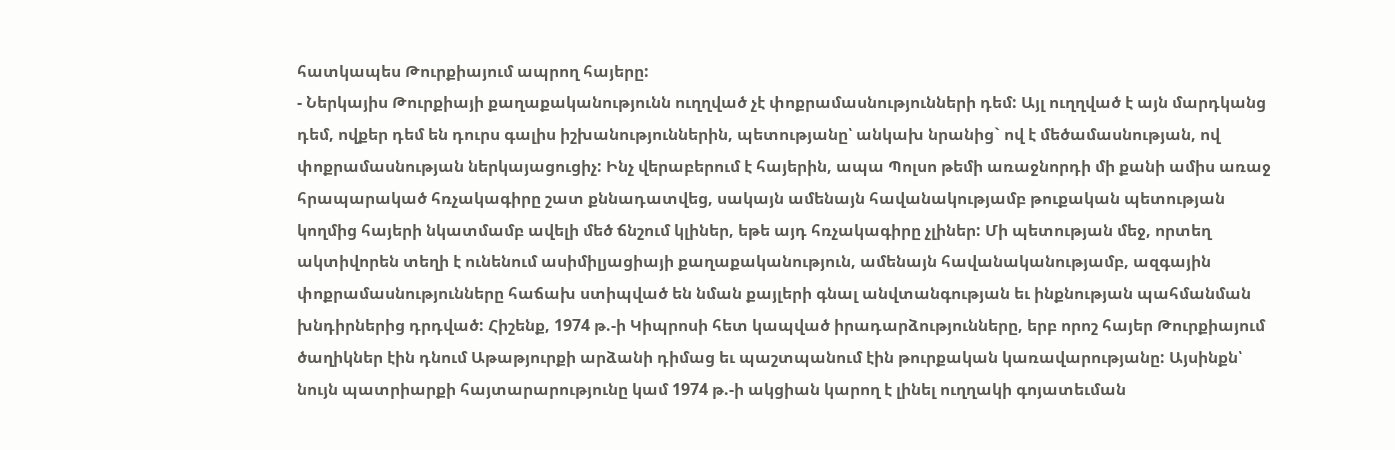հատկապես Թուրքիայում ապրող հայերը:
- Ներկայիս Թուրքիայի քաղաքականությունն ուղղված չէ փոքրամասնությունների դեմ: Այլ ուղղված է այն մարդկանց դեմ, ովքեր դեմ են դուրս գալիս իշխանություններին, պետությանը՝ անկախ նրանից` ով է մեծամասնության, ով փոքրամասնության ներկայացուցիչ: Ինչ վերաբերում է հայերին, ապա Պոլսո թեմի առաջնորդի մի քանի ամիս առաջ հրապարակած հռչակագիրը շատ քննադատվեց, սակայն ամենայն հավանակությամբ թուքական պետության կողմից հայերի նկատմամբ ավելի մեծ ճնշում կլիներ, եթե այդ հռչակագիրը չլիներ: Մի պետության մեջ, որտեղ ակտիվորեն տեղի է ունենում ասիմիլյացիայի քաղաքականություն, ամենայն հավանականությամբ, ազգային փոքրամասնությունները հաճախ ստիպված են նման քայլերի գնալ անվտանգության եւ ինքնության պահմանման խնդիրներից դրդված: Հիշենք, 1974 թ.-ի Կիպրոսի հետ կապված իրադարձությունները, երբ որոշ հայեր Թուրքիայում ծաղիկներ էին դնում Աթաթյուրքի արձանի դիմաց եւ պաշտպանում էին թուրքական կառավարությանը: Այսինքն՝ նույն պատրիարքի հայտարարությունը կամ 1974 թ.-ի ակցիան կարող է լինել ուղղակի գոյատեւման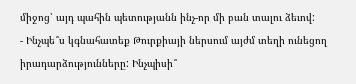միջոց՝ այդ պահին պետությանն ինչ-որ մի բան տալու ձեւով:
- Ինչպե՞ս կգնահատեք Թուրքիայի ներսում այժմ տեղի ունեցող իրադարձությունները: Ինչպիսի՞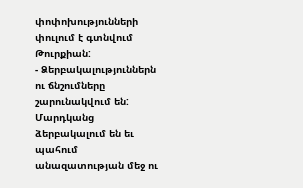փոփոխությունների փուլում է գտնվում Թուրքիան:
- Ձերբակալություններն ու ճնշումները շարունակվում են: Մարդկանց ձերբակալում են եւ պահում անազատության մեջ ու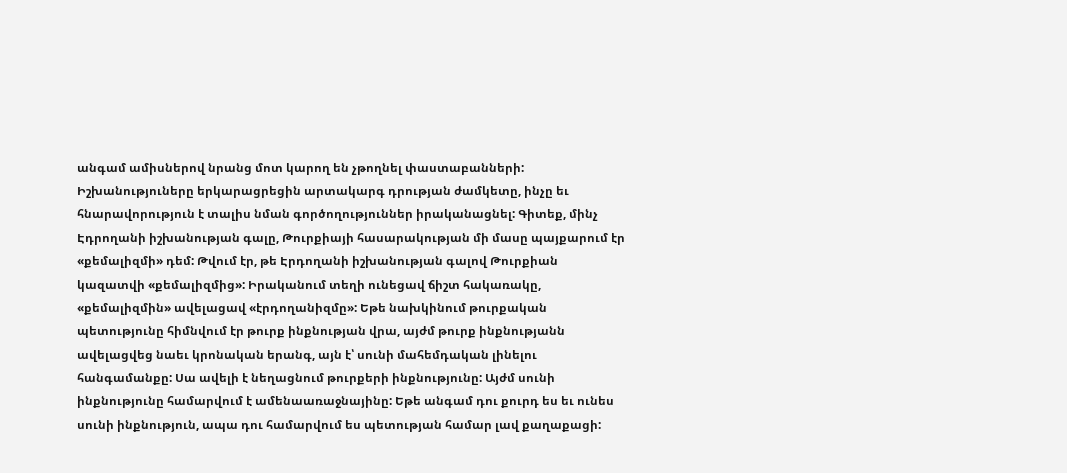անգամ ամիսներով նրանց մոտ կարող են չթողնել փաստաբանների: Իշխանություները երկարացրեցին արտակարգ դրության ժամկետը, ինչը եւ հնարավորություն է տալիս նման գործողություններ իրականացնել: Գիտեք, մինչ Էդրողանի իշխանության գալը, Թուրքիայի հասարակության մի մասը պայքարում էր «քեմալիզմի» դեմ: Թվում էր, թե Էրդողանի իշխանության գալով Թուրքիան կազատվի «քեմալիզմից»: Իրականում տեղի ունեցավ ճիշտ հակառակը, «քեմալիզմին» ավելացավ «էրդողանիզմը»: Եթե նախկինում թուրքական պետությունը հիմնվում էր թուրք ինքնության վրա, այժմ թուրք ինքնությանն ավելացվեց նաեւ կրոնական երանգ, այն է՝ սունի մահեմդական լինելու հանգամանքը: Սա ավելի է նեղացնում թուրքերի ինքնությունը: Այժմ սունի ինքնությունը համարվում է ամենաառաջնայինը: Եթե անգամ դու քուրդ ես եւ ունես սունի ինքնություն, ապա դու համարվում ես պետության համար լավ քաղաքացի: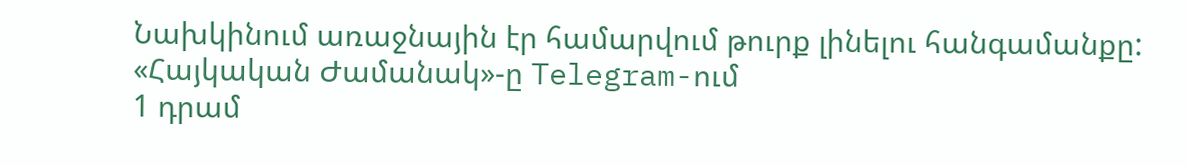Նախկինում առաջնային էր համարվում թուրք լինելու հանգամանքը:
«Հայկական Ժամանակ»-ը Telegram-ում
1 դրամ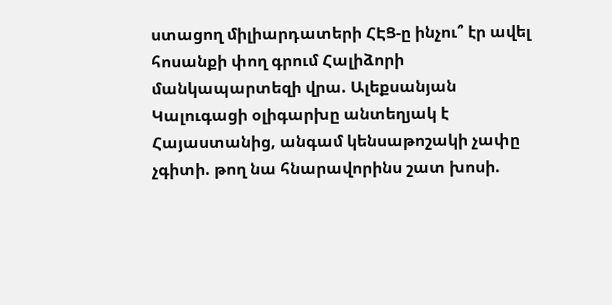ստացող միլիարդատերի ՀԷՑ-ը ինչու՞ էր ավել հոսանքի փող գրում Հալիձորի մանկապարտեզի վրա. Ալեքսանյան
Կալուգացի օլիգարխը անտեղյակ է Հայաստանից, անգամ կենսաթոշակի չափը չգիտի. թող նա հնարավորինս շատ խոսի.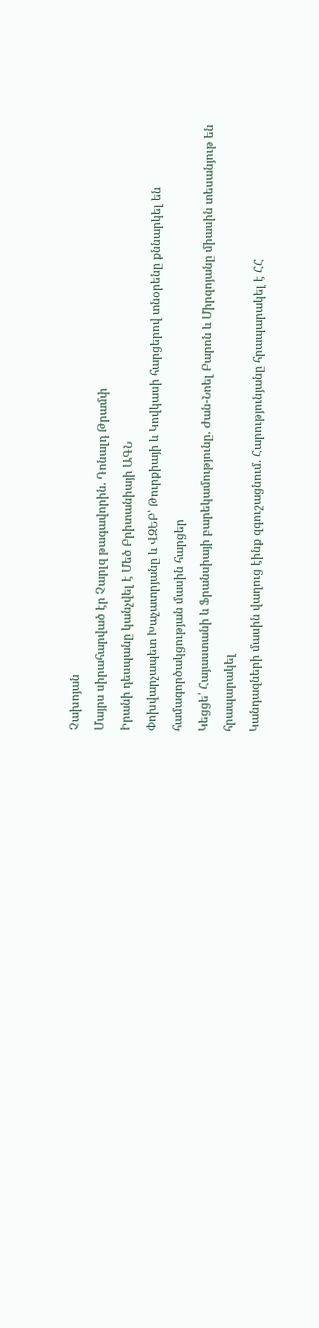Չախոյան
Մայրս սիրահարված էր Չարլզ թագավորին. Դոնալդ Թրամփ
Իրանի դեսպանը կանչվել է Մեծ Բրիտանիայի ԱԳՆ
Փոխվարչապետ Խաչատրյանը և ՎԶԵԲ՝ Թուրքիայի և Կովկասի հարցերով տնօրենը քննարկել են համագործակցության մասին հարցեր
Կեցցե՛ Հայաստանի և Ֆրանսիայի բարեկամությունը. Ժան-Նոել Բարոն և Միրզոյանը միասին տեսանյութ են հրապարակել
Կանդազների մասին վաղուց էինք զգուշացնում. Հարությունյանը հրապարակել է ՀՀ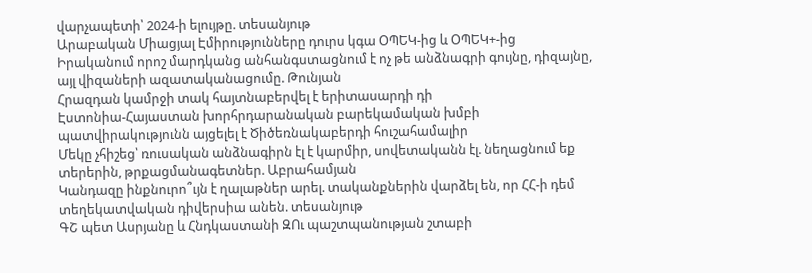վարչապետի՝ 2024-ի ելույթը. տեսանյութ
Արաբական Միացյալ Էմիրությունները դուրս կգա ՕՊԵԿ-ից և ՕՊԵԿ+-ից
Իրականում որոշ մարդկանց անհանգստացնում է ոչ թե անձնագրի գույնը, դիզայնը, այլ վիզաների ազատականացումը. Թունյան
Հրազդան կամրջի տակ հայտնաբերվել է երիտասարդի դի
Էստոնիա-Հայաստան խորհրդարանական բարեկամական խմբի պատվիրակությունն այցելել է Ծիծեռնակաբերդի հուշահամալիր
Մեկը չհիշեց՝ ռուսական անձնագիրն էլ է կարմիր, սովետականն էլ. նեղացնում եք տերերին, թրքացմանագետներ. Աբրահամյան
Կանդազը ինքնուրո՞ւյն է ղալաթներ արել. տականքներին վարձել են, որ ՀՀ-ի դեմ տեղեկատվական դիվերսիա անեն. տեսանյութ
ԳՇ պետ Ասրյանը և Հնդկաստանի ԶՈւ պաշտպանության շտաբի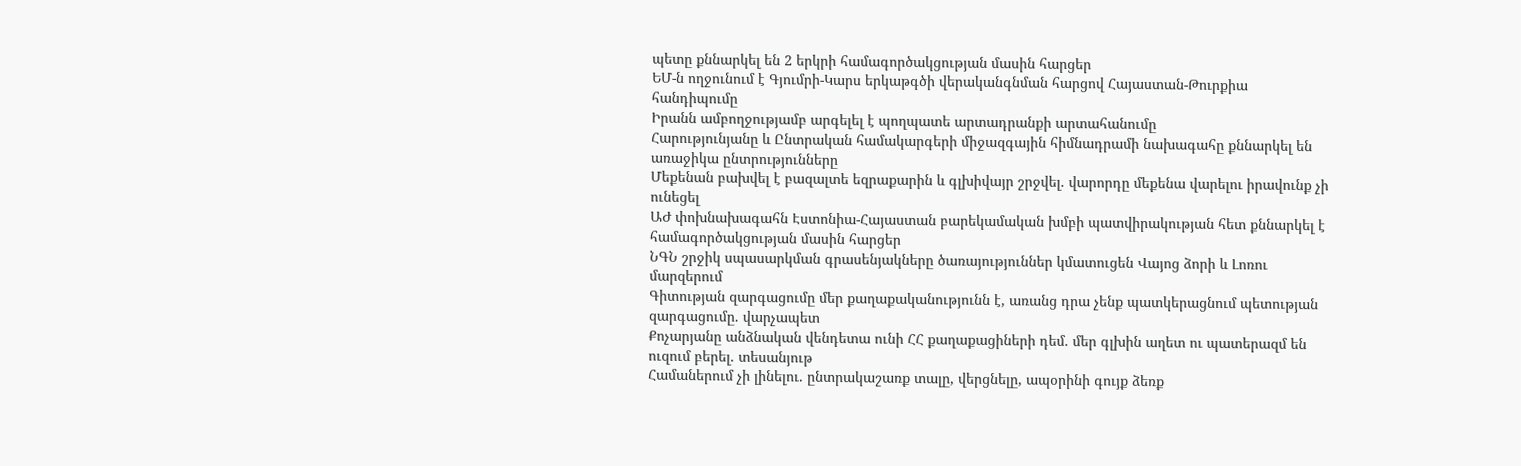պետը քննարկել են 2 երկրի համագործակցության մասին հարցեր
ԵՄ-ն ողջունում է Գյումրի-Կարս երկաթգծի վերականգնման հարցով Հայաստան-Թուրքիա հանդիպումը
Իրանն ամբողջությամբ արգելել է պողպատե արտադրանքի արտահանումը
Հարությունյանը և Ընտրական համակարգերի միջազգային հիմնադրամի նախագահը քննարկել են առաջիկա ընտրությունները
Մեքենան բախվել է բազալտե եզրաքարին և գլխիվայր շրջվել. վարորդը մեքենա վարելու իրավունք չի ունեցել
ԱԺ փոխնախագահն Էստոնիա-Հայաստան բարեկամական խմբի պատվիրակության հետ քննարկել է համագործակցության մասին հարցեր
ՆԳՆ շրջիկ սպասարկման գրասենյակները ծառայություններ կմատուցեն Վայոց ձորի և Լոռու մարզերում
Գիտության զարգացումը մեր քաղաքականությունն է, առանց դրա չենք պատկերացնում պետության զարգացումը. վարչապետ
Քոչարյանը անձնական վենդետա ունի ՀՀ քաղաքացիների դեմ. մեր գլխին աղետ ու պատերազմ են ուզում բերել. տեսանյութ
Համաներում չի լինելու. ընտրակաշառք տալը, վերցնելը, ապօրինի գույք ձեռք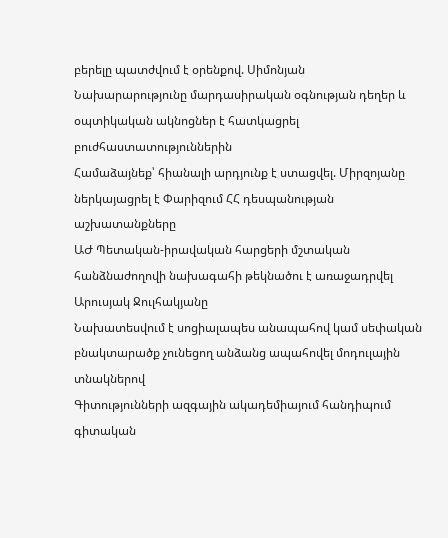բերելը պատժվում է օրենքով. Սիմոնյան
Նախարարությունը մարդասիրական օգնության դեղեր և օպտիկական ակնոցներ է հատկացրել բուժհաստատություններին
Համաձայնեք՝ հիանալի արդյունք է ստացվել. Միրզոյանը ներկայացրել է Փարիզում ՀՀ դեսպանության աշխատանքները
ԱԺ Պետական-իրավական հարցերի մշտական հանձնաժողովի նախագահի թեկնածու է առաջադրվել Արուսյակ Ջուլհակյանը
Նախատեսվում է սոցիալապես անապահով կամ սեփական բնակտարածք չունեցող անձանց ապահովել մոդուլային տնակներով
Գիտությունների ազգային ակադեմիայում հանդիպում գիտական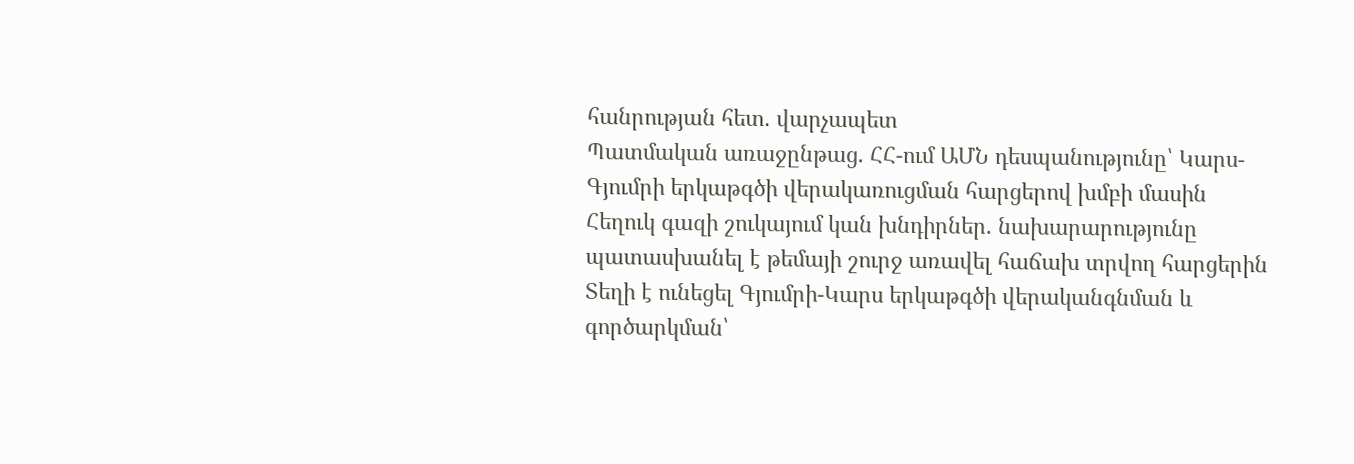հանրության հետ. վարչապետ
Պատմական առաջընթաց. ՀՀ-ում ԱՄՆ դեսպանությունը՝ Կարս-Գյումրի երկաթգծի վերակառուցման հարցերով խմբի մասին
Հեղուկ գազի շուկայում կան խնդիրներ. նախարարությունը պատասխանել է թեմայի շուրջ առավել հաճախ տրվող հարցերին
Տեղի է ունեցել Գյումրի-Կարս երկաթգծի վերականգնման և գործարկման՝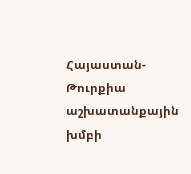Հայաստան-Թուրքիա աշխատանքային խմբի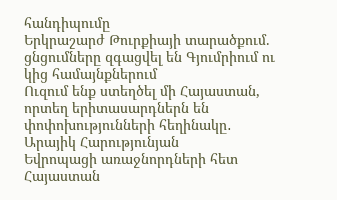հանդիպումը
Երկրաշարժ Թուրքիայի տարածքում. ցնցումները զգացվել են Գյումրիում ու կից համայնքներում
Ուզում ենք ստեղծել մի Հայաստան, որտեղ երիտասարդներն են փոփոխությունների հեղինակը․ Արայիկ Հարությունյան
Եվրոպացի առաջնորդների հետ Հայաստան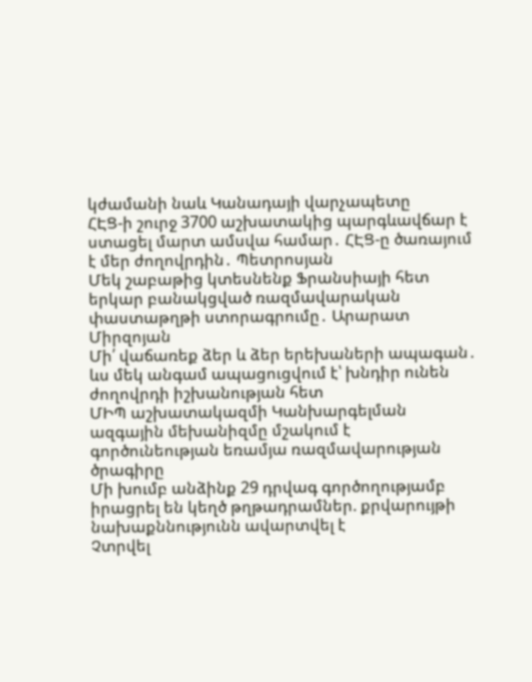կժամանի նաև Կանադայի վարչապետը
ՀԷՑ-ի շուրջ 3700 աշխատակից պարգևավճար է ստացել մարտ ամսվա համար․ ՀԷՑ-ը ծառայում է մեր ժողովրդին․ Պետրոսյան
Մեկ շաբաթից կտեսնենք Ֆրանսիայի հետ երկար բանակցված ռազմավարական փաստաթղթի ստորագրումը․ Արարատ Միրզոյան
Մի՛ վաճառեք ձեր և ձեր երեխաների ապագան․ ևս մեկ անգամ ապացուցվում է՝ խնդիր ունեն ժողովրդի իշխանության հետ
ՄԻՊ աշխատակազմի Կանխարգելման ազգային մեխանիզմը մշակում է գործունեության եռամյա ռազմավարության ծրագիրը
Մի խումբ անձինք 29 դրվագ գործողությամբ իրացրել են կեղծ թղթադրամներ. քրվարույթի նախաքննությունն ավարտվել է
Չտրվել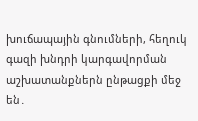խուճապային գնումների, հեղուկ գազի խնդրի կարգավորման աշխատանքներն ընթացքի մեջ են․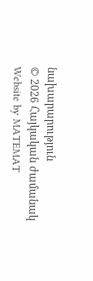նախարարություն
© 2026 Հայկական ժամանակ
Website by MATEMAT